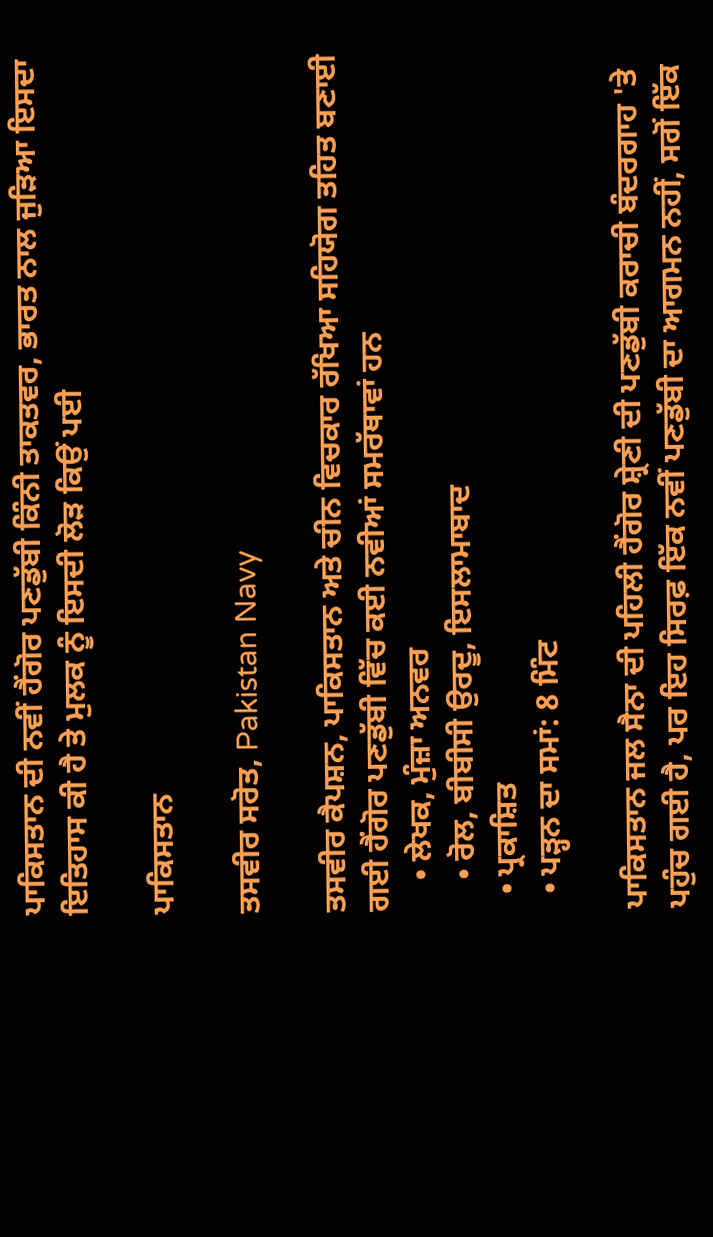ਪਾਕਿਸਤਾਨ ਦੀ ਨਵੀਂ ਹੈਂਗੋਰ ਪਣਡੁੱਬੀ ਕਿੰਨੀ ਤਾਕਤਵਰ, ਭਾਰਤ ਨਾਲ ਜੁੜਿਆ ਇਸਦਾ ਇਤਿਹਾਸ ਕੀ ਹੈ ਤੇ ਮੁਲਕ ਨੂੰ ਇਸਦੀ ਲੋੜ ਕਿਉਂ ਪਈ

ਪਾਕਿਸਤਾਨ

ਤਸਵੀਰ ਸਰੋਤ, Pakistan Navy

ਤਸਵੀਰ ਕੈਪਸ਼ਨ, ਪਾਕਿਸਤਾਨ ਅਤੇ ਚੀਨ ਵਿਚਕਾਰ ਰੱਖਿਆ ਸਹਿਯੋਗ ਤਹਿਤ ਬਣਾਈ ਗਈ ਹੈਂਗੋਰ ਪਣਡੁੱਬੀ ਵਿੱਚ ਕਈ ਨਵੀਆਂ ਸਮਰੱਥਾਵਾਂ ਹਨ
    • ਲੇਖਕ, ਮੁੰਜ਼ਾ ਅਨਵਰ
    • ਰੋਲ, ਬੀਬੀਸੀ ਉਰਦੂ, ਇਸਲਾਮਾਬਾਦ
  • ਪ੍ਰਕਾਸ਼ਿਤ
  • ਪੜ੍ਹਨ ਦਾ ਸਮਾਂ: 8 ਮਿੰਟ

ਪਾਕਿਸਤਾਨ ਜਲ ਸੈਨਾ ਦੀ ਪਹਿਲੀ ਹੈਂਗੋਰ ਸ਼੍ਰੇਣੀ ਦੀ ਪਣਡੁੱਬੀ ਕਰਾਚੀ ਬੰਦਰਗਾਹ 'ਤੇ ਪਹੁੰਚ ਗਈ ਹੈ, ਪਰ ਇਹ ਸਿਰਫ਼ ਇੱਕ ਨਵੀਂ ਪਣਡੁੱਬੀ ਦਾ ਆਗਮਨ ਨਹੀਂ, ਸਗੋਂ ਇੱਕ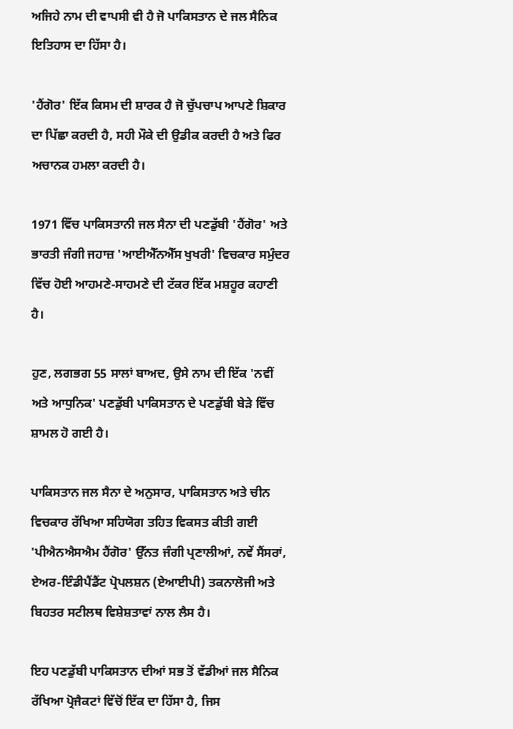ਅਜਿਹੇ ਨਾਮ ਦੀ ਵਾਪਸੀ ਵੀ ਹੈ ਜੋ ਪਾਕਿਸਤਾਨ ਦੇ ਜਲ ਸੈਨਿਕ ਇਤਿਹਾਸ ਦਾ ਹਿੱਸਾ ਹੈ।

'ਹੈਂਗੋਰ' ਇੱਕ ਕਿਸਮ ਦੀ ਸ਼ਾਰਕ ਹੈ ਜੋ ਚੁੱਪਚਾਪ ਆਪਣੇ ਸ਼ਿਕਾਰ ਦਾ ਪਿੱਛਾ ਕਰਦੀ ਹੈ, ਸਹੀ ਮੌਕੇ ਦੀ ਉਡੀਕ ਕਰਦੀ ਹੈ ਅਤੇ ਫਿਰ ਅਚਾਨਕ ਹਮਲਾ ਕਰਦੀ ਹੈ।

1971 ਵਿੱਚ ਪਾਕਿਸਤਾਨੀ ਜਲ ਸੈਨਾ ਦੀ ਪਣਡੁੱਬੀ 'ਹੈਂਗੋਰ' ਅਤੇ ਭਾਰਤੀ ਜੰਗੀ ਜਹਾਜ਼ 'ਆਈਐੱਨਐੱਸ ਖੁਖਰੀ' ਵਿਚਕਾਰ ਸਮੁੰਦਰ ਵਿੱਚ ਹੋਈ ਆਹਮਣੇ-ਸਾਹਮਣੇ ਦੀ ਟੱਕਰ ਇੱਕ ਮਸ਼ਹੂਰ ਕਹਾਣੀ ਹੈ।

ਹੁਣ, ਲਗਭਗ 55 ਸਾਲਾਂ ਬਾਅਦ, ਉਸੇ ਨਾਮ ਦੀ ਇੱਕ 'ਨਵੀਂ ਅਤੇ ਆਧੁਨਿਕ' ਪਣਡੁੱਬੀ ਪਾਕਿਸਤਾਨ ਦੇ ਪਣਡੁੱਬੀ ਬੇੜੇ ਵਿੱਚ ਸ਼ਾਮਲ ਹੋ ਗਈ ਹੈ।

ਪਾਕਿਸਤਾਨ ਜਲ ਸੈਨਾ ਦੇ ਅਨੁਸਾਰ, ਪਾਕਿਸਤਾਨ ਅਤੇ ਚੀਨ ਵਿਚਕਾਰ ਰੱਖਿਆ ਸਹਿਯੋਗ ਤਹਿਤ ਵਿਕਸਤ ਕੀਤੀ ਗਈ 'ਪੀਐਨਐਸਐਮ ਹੈਂਗੋਰ' ਉੱਨਤ ਜੰਗੀ ਪ੍ਰਣਾਲੀਆਂ, ਨਵੇਂ ਸੈਂਸਰਾਂ, ਏਅਰ-ਇੰਡੀਪੈਂਡੈਂਟ ਪ੍ਰੋਪਲਸ਼ਨ (ਏਆਈਪੀ) ਤਕਨਾਲੋਜੀ ਅਤੇ ਬਿਹਤਰ ਸਟੀਲਥ ਵਿਸ਼ੇਸ਼ਤਾਵਾਂ ਨਾਲ ਲੈਸ ਹੈ।

ਇਹ ਪਣਡੁੱਬੀ ਪਾਕਿਸਤਾਨ ਦੀਆਂ ਸਭ ਤੋਂ ਵੱਡੀਆਂ ਜਲ ਸੈਨਿਕ ਰੱਖਿਆ ਪ੍ਰੋਜੈਕਟਾਂ ਵਿੱਚੋਂ ਇੱਕ ਦਾ ਹਿੱਸਾ ਹੈ, ਜਿਸ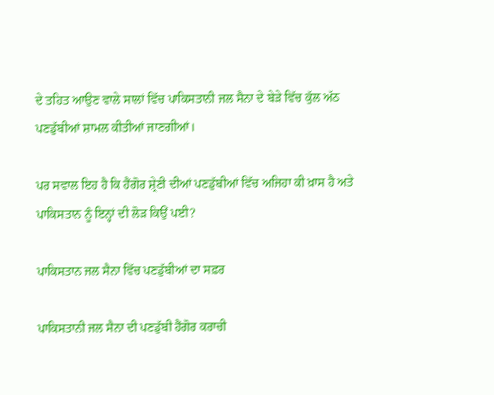ਦੇ ਤਹਿਤ ਆਉਣ ਵਾਲੇ ਸਾਲਾਂ ਵਿੱਚ ਪਾਕਿਸਤਾਨੀ ਜਲ ਸੈਨਾ ਦੇ ਬੇੜੇ ਵਿੱਚ ਕੁੱਲ ਅੱਠ ਪਣਡੁੱਬੀਆਂ ਸ਼ਾਮਲ ਕੀਤੀਆਂ ਜਾਣਗੀਆਂ।

ਪਰ ਸਵਾਲ ਇਹ ਹੈ ਕਿ ਹੈਂਗੋਰ ਸ਼੍ਰੇਣੀ ਦੀਆਂ ਪਣਡੁੱਬੀਆਂ ਵਿੱਚ ਅਜਿਹਾ ਕੀ ਖ਼ਾਸ ਹੈ ਅਤੇ ਪਾਕਿਸਤਾਨ ਨੂੰ ਇਨ੍ਹਾਂ ਦੀ ਲੋੜ ਕਿਉਂ ਪਈ?

ਪਾਕਿਸਤਾਨ ਜਲ ਸੈਨਾ ਵਿੱਚ ਪਣਡੁੱਬੀਆਂ ਦਾ ਸਫ਼ਰ

ਪਾਕਿਸਤਾਨੀ ਜਲ ਸੈਨਾ ਦੀ ਪਣਡੁੱਬੀ ਹੈਂਗੋਰ ਕਰਾਚੀ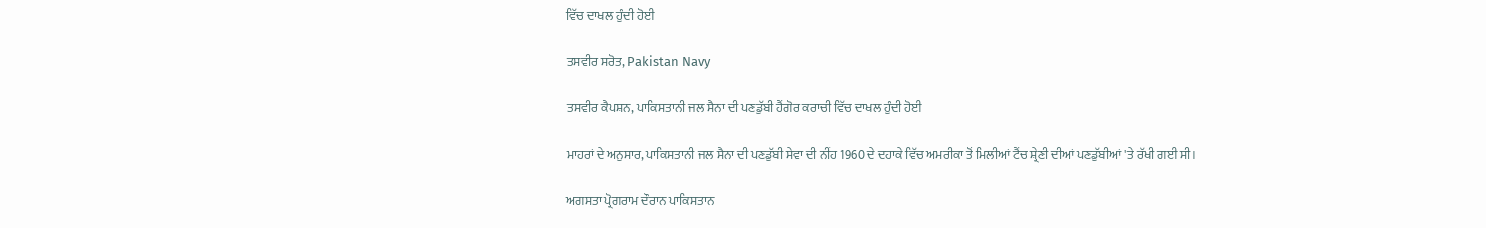ਵਿੱਚ ਦਾਖਲ ਹੁੰਦੀ ਹੋਈ

ਤਸਵੀਰ ਸਰੋਤ, Pakistan Navy

ਤਸਵੀਰ ਕੈਪਸ਼ਨ, ਪਾਕਿਸਤਾਨੀ ਜਲ ਸੈਨਾ ਦੀ ਪਣਡੁੱਬੀ ਹੈਂਗੋਰ ਕਰਾਚੀ ਵਿੱਚ ਦਾਖਲ ਹੁੰਦੀ ਹੋਈ

ਮਾਹਰਾਂ ਦੇ ਅਨੁਸਾਰ, ਪਾਕਿਸਤਾਨੀ ਜਲ ਸੈਨਾ ਦੀ ਪਣਡੁੱਬੀ ਸੇਵਾ ਦੀ ਨੀਂਹ 1960 ਦੇ ਦਹਾਕੇ ਵਿੱਚ ਅਮਰੀਕਾ ਤੋਂ ਮਿਲੀਆਂ ਟੈਂਚ ਸ਼੍ਰੇਣੀ ਦੀਆਂ ਪਣਡੁੱਬੀਆਂ 'ਤੇ ਰੱਖੀ ਗਈ ਸੀ।

ਅਗਸਤਾ ਪ੍ਰੋਗਰਾਮ ਦੌਰਾਨ ਪਾਕਿਸਤਾਨ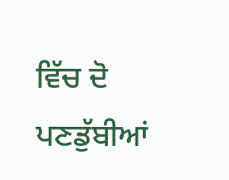ਵਿੱਚ ਦੋ ਪਣਡੁੱਬੀਆਂ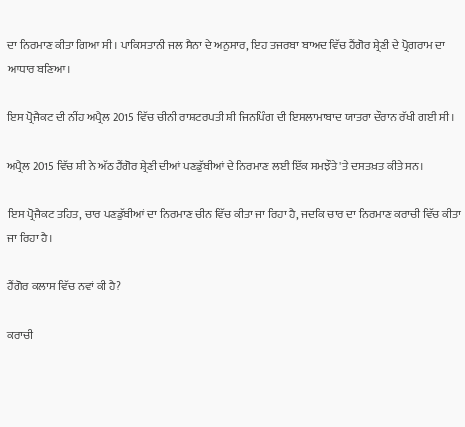ਦਾ ਨਿਰਮਾਣ ਕੀਤਾ ਗਿਆ ਸੀ। ਪਾਕਿਸਤਾਨੀ ਜਲ ਸੈਨਾ ਦੇ ਅਨੁਸਾਰ, ਇਹ ਤਜਰਬਾ ਬਾਅਦ ਵਿੱਚ ਹੈਂਗੋਰ ਸ਼੍ਰੇਣੀ ਦੇ ਪ੍ਰੋਗਰਾਮ ਦਾ ਆਧਾਰ ਬਣਿਆ।

ਇਸ ਪ੍ਰੋਜੈਕਟ ਦੀ ਨੀਂਹ ਅਪ੍ਰੈਲ 2015 ਵਿੱਚ ਚੀਨੀ ਰਾਸ਼ਟਰਪਤੀ ਸ਼ੀ ਜਿਨਪਿੰਗ ਦੀ ਇਸਲਾਮਾਬਾਦ ਯਾਤਰਾ ਦੌਰਾਨ ਰੱਖੀ ਗਈ ਸੀ।

ਅਪ੍ਰੈਲ 2015 ਵਿੱਚ ਸ਼ੀ ਨੇ ਅੱਠ ਹੈਂਗੋਰ ਸ਼੍ਰੇਣੀ ਦੀਆਂ ਪਣਡੁੱਬੀਆਂ ਦੇ ਨਿਰਮਾਣ ਲਈ ਇੱਕ ਸਮਝੌਤੇ 'ਤੇ ਦਸਤਖ਼ਤ ਕੀਤੇ ਸਨ।

ਇਸ ਪ੍ਰੋਜੈਕਟ ਤਹਿਤ, ਚਾਰ ਪਣਡੁੱਬੀਆਂ ਦਾ ਨਿਰਮਾਣ ਚੀਨ ਵਿੱਚ ਕੀਤਾ ਜਾ ਰਿਹਾ ਹੈ, ਜਦਕਿ ਚਾਰ ਦਾ ਨਿਰਮਾਣ ਕਰਾਚੀ ਵਿੱਚ ਕੀਤਾ ਜਾ ਰਿਹਾ ਹੈ।

ਹੈਂਗੋਰ ਕਲਾਸ ਵਿੱਚ ਨਵਾਂ ਕੀ ਹੈ?

ਕਰਾਚੀ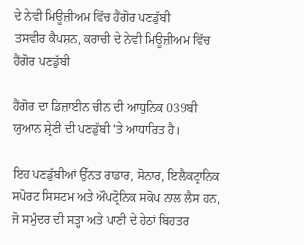ਦੇ ਨੇਵੀ ਮਿਊਜ਼ੀਅਮ ਵਿੱਚ ਹੈਂਗੋਰ ਪਣਡੁੱਬੀ
ਤਸਵੀਰ ਕੈਪਸ਼ਨ, ਕਰਾਚੀ ਦੇ ਨੇਵੀ ਮਿਊਜ਼ੀਅਮ ਵਿੱਚ ਹੈਂਗੋਰ ਪਣਡੁੱਬੀ

ਹੈਂਗੋਰ ਦਾ ਡਿਜ਼ਾਈਨ ਚੀਨ ਦੀ ਆਧੁਨਿਕ 039ਬੀ ਯੁਆਨ ਸ਼੍ਰੇਣੀ ਦੀ ਪਣਡੁੱਬੀ 'ਤੇ ਆਧਾਰਿਤ ਹੈ।

ਇਹ ਪਣਡੁੱਬੀਆਂ ਉੱਨਤ ਰਾਡਾਰ, ਸੋਨਾਰ, ਇਲੈਕਟ੍ਰਾਨਿਕ ਸਪੋਰਟ ਸਿਸਟਮ ਅਤੇ ਔਪਟ੍ਰੋਨਿਕ ਸਕੋਪ ਨਾਲ ਲੈਸ ਹਨ, ਜੋ ਸਮੁੰਦਰ ਦੀ ਸਤ੍ਹਾ ਅਤੇ ਪਾਣੀ ਦੇ ਹੇਠਾਂ ਬਿਹਤਰ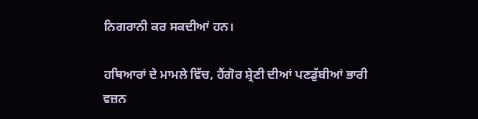ਨਿਗਰਾਨੀ ਕਰ ਸਕਦੀਆਂ ਹਨ।

ਹਥਿਆਰਾਂ ਦੇ ਮਾਮਲੇ ਵਿੱਚ, ਹੈਂਗੋਰ ਸ਼੍ਰੇਣੀ ਦੀਆਂ ਪਣਡੁੱਬੀਆਂ ਭਾਰੀ ਵਜ਼ਨ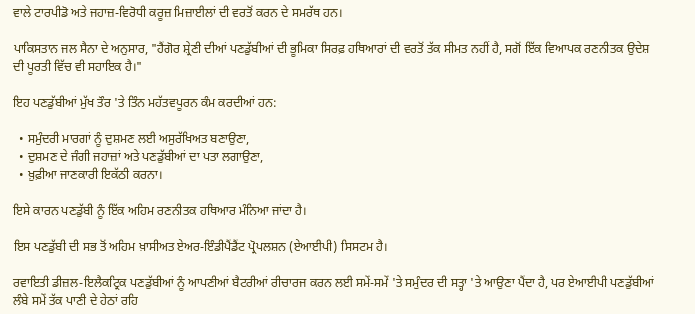ਵਾਲੇ ਟਾਰਪੀਡੋ ਅਤੇ ਜਹਾਜ਼-ਵਿਰੋਧੀ ਕਰੂਜ਼ ਮਿਜ਼ਾਈਲਾਂ ਦੀ ਵਰਤੋਂ ਕਰਨ ਦੇ ਸਮਰੱਥ ਹਨ।

ਪਾਕਿਸਤਾਨ ਜਲ ਸੈਨਾ ਦੇ ਅਨੁਸਾਰ, "ਹੈਂਗੋਰ ਸ਼੍ਰੇਣੀ ਦੀਆਂ ਪਣਡੁੱਬੀਆਂ ਦੀ ਭੂਮਿਕਾ ਸਿਰਫ਼ ਹਥਿਆਰਾਂ ਦੀ ਵਰਤੋਂ ਤੱਕ ਸੀਮਤ ਨਹੀਂ ਹੈ, ਸਗੋਂ ਇੱਕ ਵਿਆਪਕ ਰਣਨੀਤਕ ਉਦੇਸ਼ ਦੀ ਪੂਰਤੀ ਵਿੱਚ ਵੀ ਸਹਾਇਕ ਹੈ।"

ਇਹ ਪਣਡੁੱਬੀਆਂ ਮੁੱਖ ਤੌਰ 'ਤੇ ਤਿੰਨ ਮਹੱਤਵਪੂਰਨ ਕੰਮ ਕਰਦੀਆਂ ਹਨ:

  • ਸਮੁੰਦਰੀ ਮਾਰਗਾਂ ਨੂੰ ਦੁਸ਼ਮਣ ਲਈ ਅਸੁਰੱਖਿਅਤ ਬਣਾਉਣਾ,
  • ਦੁਸ਼ਮਣ ਦੇ ਜੰਗੀ ਜਹਾਜ਼ਾਂ ਅਤੇ ਪਣਡੁੱਬੀਆਂ ਦਾ ਪਤਾ ਲਗਾਉਣਾ,
  • ਖ਼ੁਫ਼ੀਆ ਜਾਣਕਾਰੀ ਇਕੱਠੀ ਕਰਨਾ।

ਇਸੇ ਕਾਰਨ ਪਣਡੁੱਬੀ ਨੂੰ ਇੱਕ ਅਹਿਮ ਰਣਨੀਤਕ ਹਥਿਆਰ ਮੰਨਿਆ ਜਾਂਦਾ ਹੈ।

ਇਸ ਪਣਡੁੱਬੀ ਦੀ ਸਭ ਤੋਂ ਅਹਿਮ ਖ਼ਾਸੀਅਤ ਏਅਰ-ਇੰਡੀਪੈਂਡੈਂਟ ਪ੍ਰੋਪਲਸ਼ਨ (ਏਆਈਪੀ) ਸਿਸਟਮ ਹੈ।

ਰਵਾਇਤੀ ਡੀਜ਼ਲ-ਇਲੈਕਟ੍ਰਿਕ ਪਣਡੁੱਬੀਆਂ ਨੂੰ ਆਪਣੀਆਂ ਬੈਟਰੀਆਂ ਰੀਚਾਰਜ ਕਰਨ ਲਈ ਸਮੇਂ-ਸਮੇਂ 'ਤੇ ਸਮੁੰਦਰ ਦੀ ਸਤ੍ਹਾ 'ਤੇ ਆਉਣਾ ਪੈਂਦਾ ਹੈ, ਪਰ ਏਆਈਪੀ ਪਣਡੁੱਬੀਆਂ ਲੰਬੇ ਸਮੇਂ ਤੱਕ ਪਾਣੀ ਦੇ ਹੇਠਾਂ ਰਹਿ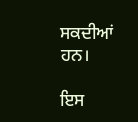ਸਕਦੀਆਂ ਹਨ।

ਇਸ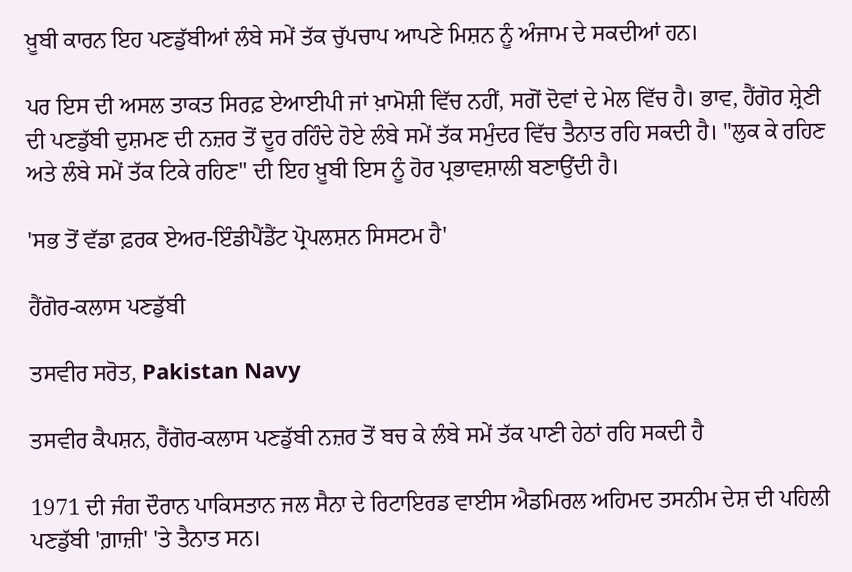ਖ਼ੂਬੀ ਕਾਰਨ ਇਹ ਪਣਡੁੱਬੀਆਂ ਲੰਬੇ ਸਮੇਂ ਤੱਕ ਚੁੱਪਚਾਪ ਆਪਣੇ ਮਿਸ਼ਨ ਨੂੰ ਅੰਜਾਮ ਦੇ ਸਕਦੀਆਂ ਹਨ।

ਪਰ ਇਸ ਦੀ ਅਸਲ ਤਾਕਤ ਸਿਰਫ਼ ਏਆਈਪੀ ਜਾਂ ਖ਼ਾਮੋਸ਼ੀ ਵਿੱਚ ਨਹੀਂ, ਸਗੋਂ ਦੋਵਾਂ ਦੇ ਮੇਲ ਵਿੱਚ ਹੈ। ਭਾਵ, ਹੈਂਗੋਰ ਸ਼੍ਰੇਣੀ ਦੀ ਪਣਡੁੱਬੀ ਦੁਸ਼ਮਣ ਦੀ ਨਜ਼ਰ ਤੋਂ ਦੂਰ ਰਹਿੰਦੇ ਹੋਏ ਲੰਬੇ ਸਮੇਂ ਤੱਕ ਸਮੁੰਦਰ ਵਿੱਚ ਤੈਨਾਤ ਰਹਿ ਸਕਦੀ ਹੈ। "ਲੁਕ ਕੇ ਰਹਿਣ ਅਤੇ ਲੰਬੇ ਸਮੇਂ ਤੱਕ ਟਿਕੇ ਰਹਿਣ" ਦੀ ਇਹ ਖ਼ੂਬੀ ਇਸ ਨੂੰ ਹੋਰ ਪ੍ਰਭਾਵਸ਼ਾਲੀ ਬਣਾਉਂਦੀ ਹੈ।

'ਸਭ ਤੋਂ ਵੱਡਾ ਫ਼ਰਕ ਏਅਰ-ਇੰਡੀਪੈਂਡੈਂਟ ਪ੍ਰੋਪਲਸ਼ਨ ਸਿਸਟਮ ਹੈ'

ਹੈਂਗੋਰ-ਕਲਾਸ ਪਣਡੁੱਬੀ

ਤਸਵੀਰ ਸਰੋਤ, Pakistan Navy

ਤਸਵੀਰ ਕੈਪਸ਼ਨ, ਹੈਂਗੋਰ-ਕਲਾਸ ਪਣਡੁੱਬੀ ਨਜ਼ਰ ਤੋਂ ਬਚ ਕੇ ਲੰਬੇ ਸਮੇਂ ਤੱਕ ਪਾਣੀ ਹੇਠਾਂ ਰਹਿ ਸਕਦੀ ਹੈ

1971 ਦੀ ਜੰਗ ਦੌਰਾਨ ਪਾਕਿਸਤਾਨ ਜਲ ਸੈਨਾ ਦੇ ਰਿਟਾਇਰਡ ਵਾਈਸ ਐਡਮਿਰਲ ਅਹਿਮਦ ਤਸਨੀਮ ਦੇਸ਼ ਦੀ ਪਹਿਲੀ ਪਣਡੁੱਬੀ 'ਗ਼ਾਜ਼ੀ' 'ਤੇ ਤੈਨਾਤ ਸਨ।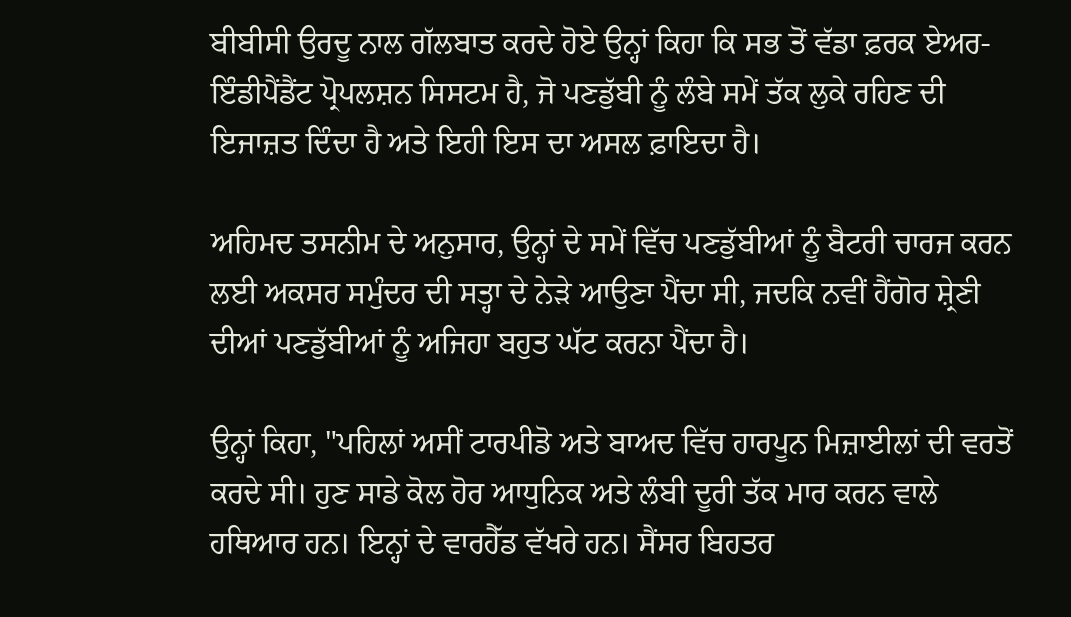ਬੀਬੀਸੀ ਉਰਦੂ ਨਾਲ ਗੱਲਬਾਤ ਕਰਦੇ ਹੋਏ ਉਨ੍ਹਾਂ ਕਿਹਾ ਕਿ ਸਭ ਤੋਂ ਵੱਡਾ ਫ਼ਰਕ ਏਅਰ-ਇੰਡੀਪੈਂਡੈਂਟ ਪ੍ਰੋਪਲਸ਼ਨ ਸਿਸਟਮ ਹੈ, ਜੋ ਪਣਡੁੱਬੀ ਨੂੰ ਲੰਬੇ ਸਮੇਂ ਤੱਕ ਲੁਕੇ ਰਹਿਣ ਦੀ ਇਜਾਜ਼ਤ ਦਿੰਦਾ ਹੈ ਅਤੇ ਇਹੀ ਇਸ ਦਾ ਅਸਲ ਫ਼ਾਇਦਾ ਹੈ।

ਅਹਿਮਦ ਤਸਨੀਮ ਦੇ ਅਨੁਸਾਰ, ਉਨ੍ਹਾਂ ਦੇ ਸਮੇਂ ਵਿੱਚ ਪਣਡੁੱਬੀਆਂ ਨੂੰ ਬੈਟਰੀ ਚਾਰਜ ਕਰਨ ਲਈ ਅਕਸਰ ਸਮੁੰਦਰ ਦੀ ਸਤ੍ਹਾ ਦੇ ਨੇੜੇ ਆਉਣਾ ਪੈਂਦਾ ਸੀ, ਜਦਕਿ ਨਵੀਂ ਹੈਂਗੋਰ ਸ਼੍ਰੇਣੀ ਦੀਆਂ ਪਣਡੁੱਬੀਆਂ ਨੂੰ ਅਜਿਹਾ ਬਹੁਤ ਘੱਟ ਕਰਨਾ ਪੈਂਦਾ ਹੈ।

ਉਨ੍ਹਾਂ ਕਿਹਾ, "ਪਹਿਲਾਂ ਅਸੀਂ ਟਾਰਪੀਡੋ ਅਤੇ ਬਾਅਦ ਵਿੱਚ ਹਾਰਪੂਨ ਮਿਜ਼ਾਈਲਾਂ ਦੀ ਵਰਤੋਂ ਕਰਦੇ ਸੀ। ਹੁਣ ਸਾਡੇ ਕੋਲ ਹੋਰ ਆਧੁਨਿਕ ਅਤੇ ਲੰਬੀ ਦੂਰੀ ਤੱਕ ਮਾਰ ਕਰਨ ਵਾਲੇ ਹਥਿਆਰ ਹਨ। ਇਨ੍ਹਾਂ ਦੇ ਵਾਰਹੈੱਡ ਵੱਖਰੇ ਹਨ। ਸੈਂਸਰ ਬਿਹਤਰ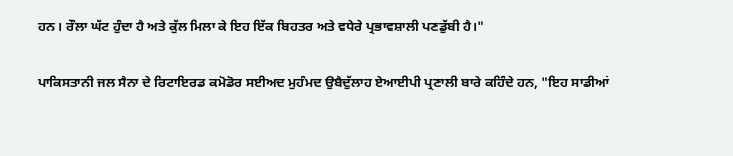ਹਨ। ਰੌਲਾ ਘੱਟ ਹੁੰਦਾ ਹੈ ਅਤੇ ਕੁੱਲ ਮਿਲਾ ਕੇ ਇਹ ਇੱਕ ਬਿਹਤਰ ਅਤੇ ਵਧੇਰੇ ਪ੍ਰਭਾਵਸ਼ਾਲੀ ਪਣਡੁੱਬੀ ਹੈ।"

ਪਾਕਿਸਤਾਨੀ ਜਲ ਸੈਨਾ ਦੇ ਰਿਟਾਇਰਡ ਕਮੋਡੋਰ ਸਈਅਦ ਮੁਹੰਮਦ ਉਬੈਦੁੱਲਾਹ ਏਆਈਪੀ ਪ੍ਰਣਾਲੀ ਬਾਰੇ ਕਹਿੰਦੇ ਹਨ, "ਇਹ ਸਾਡੀਆਂ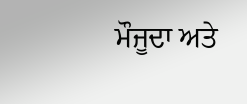ਮੌਜੂਦਾ ਅਤੇ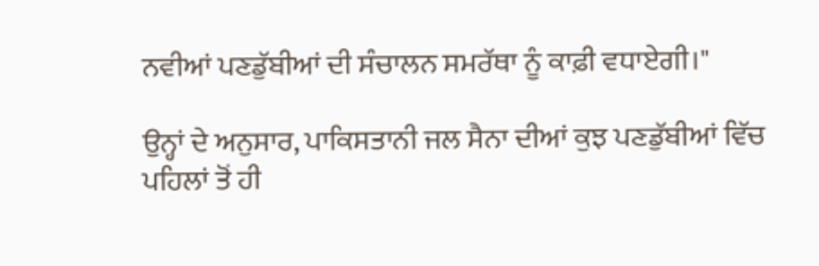ਨਵੀਆਂ ਪਣਡੁੱਬੀਆਂ ਦੀ ਸੰਚਾਲਨ ਸਮਰੱਥਾ ਨੂੰ ਕਾਫ਼ੀ ਵਧਾਏਗੀ।"

ਉਨ੍ਹਾਂ ਦੇ ਅਨੁਸਾਰ, ਪਾਕਿਸਤਾਨੀ ਜਲ ਸੈਨਾ ਦੀਆਂ ਕੁਝ ਪਣਡੁੱਬੀਆਂ ਵਿੱਚ ਪਹਿਲਾਂ ਤੋਂ ਹੀ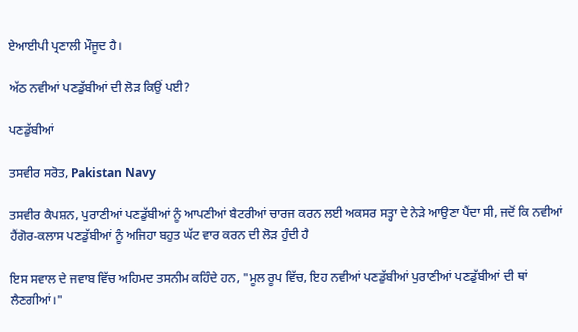ਏਆਈਪੀ ਪ੍ਰਣਾਲੀ ਮੌਜੂਦ ਹੈ।

ਅੱਠ ਨਵੀਆਂ ਪਣਡੁੱਬੀਆਂ ਦੀ ਲੋੜ ਕਿਉਂ ਪਈ?

ਪਣਡੁੱਬੀਆਂ

ਤਸਵੀਰ ਸਰੋਤ, Pakistan Navy

ਤਸਵੀਰ ਕੈਪਸ਼ਨ, ਪੁਰਾਣੀਆਂ ਪਣਡੁੱਬੀਆਂ ਨੂੰ ਆਪਣੀਆਂ ਬੈਟਰੀਆਂ ਚਾਰਜ ਕਰਨ ਲਈ ਅਕਸਰ ਸਤ੍ਹਾ ਦੇ ਨੇੜੇ ਆਉਣਾ ਪੈਂਦਾ ਸੀ, ਜਦੋਂ ਕਿ ਨਵੀਆਂ ਹੈਂਗੋਰ-ਕਲਾਸ ਪਣਡੁੱਬੀਆਂ ਨੂੰ ਅਜਿਹਾ ਬਹੁਤ ਘੱਟ ਵਾਰ ਕਰਨ ਦੀ ਲੋੜ ਹੁੰਦੀ ਹੈ

ਇਸ ਸਵਾਲ ਦੇ ਜਵਾਬ ਵਿੱਚ ਅਹਿਮਦ ਤਸਨੀਮ ਕਹਿੰਦੇ ਹਨ, "ਮੂਲ ਰੂਪ ਵਿੱਚ, ਇਹ ਨਵੀਆਂ ਪਣਡੁੱਬੀਆਂ ਪੁਰਾਣੀਆਂ ਪਣਡੁੱਬੀਆਂ ਦੀ ਥਾਂ ਲੈਣਗੀਆਂ।"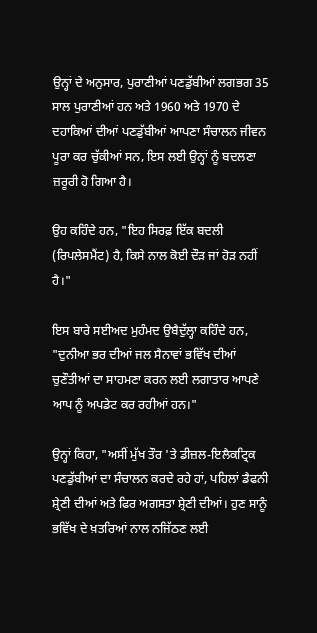ਉਨ੍ਹਾਂ ਦੇ ਅਨੁਸਾਰ, ਪੁਰਾਣੀਆਂ ਪਣਡੁੱਬੀਆਂ ਲਗਭਗ 35 ਸਾਲ ਪੁਰਾਣੀਆਂ ਹਨ ਅਤੇ 1960 ਅਤੇ 1970 ਦੇ ਦਹਾਕਿਆਂ ਦੀਆਂ ਪਣਡੁੱਬੀਆਂ ਆਪਣਾ ਸੰਚਾਲਨ ਜੀਵਨ ਪੂਰਾ ਕਰ ਚੁੱਕੀਆਂ ਸਨ, ਇਸ ਲਈ ਉਨ੍ਹਾਂ ਨੂੰ ਬਦਲਣਾ ਜ਼ਰੂਰੀ ਹੋ ਗਿਆ ਹੈ।

ਉਹ ਕਹਿੰਦੇ ਹਨ, "ਇਹ ਸਿਰਫ਼ ਇੱਕ ਬਦਲੀ (ਰਿਪਲੇਸਮੈਂਟ) ਹੈ, ਕਿਸੇ ਨਾਲ ਕੋਈ ਦੌੜ ਜਾਂ ਹੋੜ ਨਹੀਂ ਹੈ।"

ਇਸ ਬਾਰੇ ਸਈਅਦ ਮੁਹੰਮਦ ਉਬੈਦੁੱਲ੍ਹਾ ਕਹਿੰਦੇ ਹਨ, "ਦੁਨੀਆ ਭਰ ਦੀਆਂ ਜਲ ਸੈਨਾਵਾਂ ਭਵਿੱਖ ਦੀਆਂ ਚੁਣੌਤੀਆਂ ਦਾ ਸਾਹਮਣਾ ਕਰਨ ਲਈ ਲਗਾਤਾਰ ਆਪਣੇ ਆਪ ਨੂੰ ਅਪਡੇਟ ਕਰ ਰਹੀਆਂ ਹਨ।"

ਉਨ੍ਹਾਂ ਕਿਹਾ, "ਅਸੀਂ ਮੁੱਖ ਤੌਰ 'ਤੇ ਡੀਜ਼ਲ-ਇਲੈਕਟ੍ਰਿਕ ਪਣਡੁੱਬੀਆਂ ਦਾ ਸੰਚਾਲਨ ਕਰਦੇ ਰਹੇ ਹਾਂ, ਪਹਿਲਾਂ ਡੈਫਨੀ ਸ਼੍ਰੇਣੀ ਦੀਆਂ ਅਤੇ ਫਿਰ ਅਗਸਤਾ ਸ਼੍ਰੇਣੀ ਦੀਆਂ। ਹੁਣ ਸਾਨੂੰ ਭਵਿੱਖ ਦੇ ਖ਼ਤਰਿਆਂ ਨਾਲ ਨਜਿੱਠਣ ਲਈ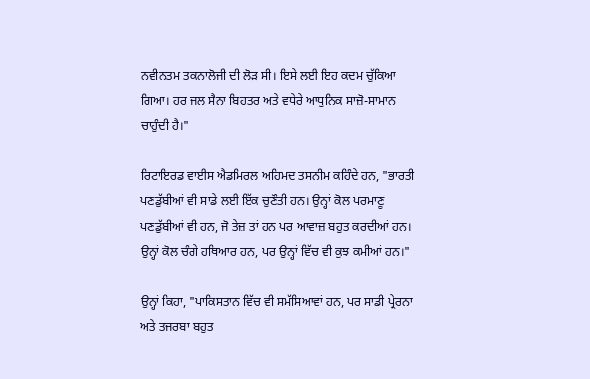ਨਵੀਨਤਮ ਤਕਨਾਲੋਜੀ ਦੀ ਲੋੜ ਸੀ। ਇਸੇ ਲਈ ਇਹ ਕਦਮ ਚੁੱਕਿਆ ਗਿਆ। ਹਰ ਜਲ ਸੈਨਾ ਬਿਹਤਰ ਅਤੇ ਵਧੇਰੇ ਆਧੁਨਿਕ ਸਾਜ਼ੋ-ਸਾਮਾਨ ਚਾਹੁੰਦੀ ਹੈ।"

ਰਿਟਾਇਰਡ ਵਾਈਸ ਐਡਮਿਰਲ ਅਹਿਮਦ ਤਸਨੀਮ ਕਹਿੰਦੇ ਹਨ, "ਭਾਰਤੀ ਪਣਡੁੱਬੀਆਂ ਵੀ ਸਾਡੇ ਲਈ ਇੱਕ ਚੁਣੌਤੀ ਹਨ। ਉਨ੍ਹਾਂ ਕੋਲ ਪਰਮਾਣੂ ਪਣਡੁੱਬੀਆਂ ਵੀ ਹਨ, ਜੋ ਤੇਜ਼ ਤਾਂ ਹਨ ਪਰ ਆਵਾਜ਼ ਬਹੁਤ ਕਰਦੀਆਂ ਹਨ। ਉਨ੍ਹਾਂ ਕੋਲ ਚੰਗੇ ਹਥਿਆਰ ਹਨ, ਪਰ ਉਨ੍ਹਾਂ ਵਿੱਚ ਵੀ ਕੁਝ ਕਮੀਆਂ ਹਨ।"

ਉਨ੍ਹਾਂ ਕਿਹਾ, "ਪਾਕਿਸਤਾਨ ਵਿੱਚ ਵੀ ਸਮੱਸਿਆਵਾਂ ਹਨ, ਪਰ ਸਾਡੀ ਪ੍ਰੇਰਨਾ ਅਤੇ ਤਜਰਬਾ ਬਹੁਤ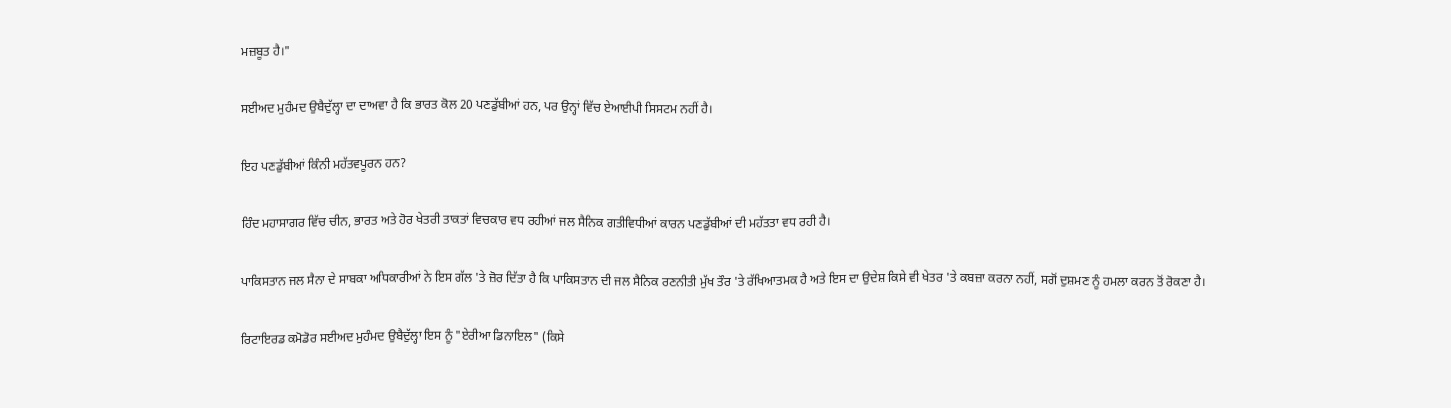ਮਜ਼ਬੂਤ ਹੈ।"

ਸਈਅਦ ਮੁਹੰਮਦ ਉਬੈਦੁੱਲ੍ਹਾ ਦਾ ਦਾਅਵਾ ਹੈ ਕਿ ਭਾਰਤ ਕੋਲ 20 ਪਣਡੁੱਬੀਆਂ ਹਨ, ਪਰ ਉਨ੍ਹਾਂ ਵਿੱਚ ਏਆਈਪੀ ਸਿਸਟਮ ਨਹੀਂ ਹੈ।

ਇਹ ਪਣਡੁੱਬੀਆਂ ਕਿੰਨੀ ਮਹੱਤਵਪੂਰਨ ਹਨ?

ਹਿੰਦ ਮਹਾਸਾਗਰ ਵਿੱਚ ਚੀਨ, ਭਾਰਤ ਅਤੇ ਹੋਰ ਖੇਤਰੀ ਤਾਕਤਾਂ ਵਿਚਕਾਰ ਵਧ ਰਹੀਆਂ ਜਲ ਸੈਨਿਕ ਗਤੀਵਿਧੀਆਂ ਕਾਰਨ ਪਣਡੁੱਬੀਆਂ ਦੀ ਮਹੱਤਤਾ ਵਧ ਰਹੀ ਹੈ।

ਪਾਕਿਸਤਾਨ ਜਲ ਸੈਨਾ ਦੇ ਸਾਬਕਾ ਅਧਿਕਾਰੀਆਂ ਨੇ ਇਸ ਗੱਲ 'ਤੇ ਜ਼ੋਰ ਦਿੱਤਾ ਹੈ ਕਿ ਪਾਕਿਸਤਾਨ ਦੀ ਜਲ ਸੈਨਿਕ ਰਣਨੀਤੀ ਮੁੱਖ ਤੌਰ 'ਤੇ ਰੱਖਿਆਤਮਕ ਹੈ ਅਤੇ ਇਸ ਦਾ ਉਦੇਸ਼ ਕਿਸੇ ਵੀ ਖੇਤਰ 'ਤੇ ਕਬਜ਼ਾ ਕਰਨਾ ਨਹੀਂ, ਸਗੋਂ ਦੁਸ਼ਮਣ ਨੂੰ ਹਮਲਾ ਕਰਨ ਤੋਂ ਰੋਕਣਾ ਹੈ।

ਰਿਟਾਇਰਡ ਕਮੋਡੋਰ ਸਈਅਦ ਮੁਹੰਮਦ ਉਬੈਦੁੱਲ੍ਹਾ ਇਸ ਨੂੰ "ਏਰੀਆ ਡਿਨਾਇਲ" (ਕਿਸੇ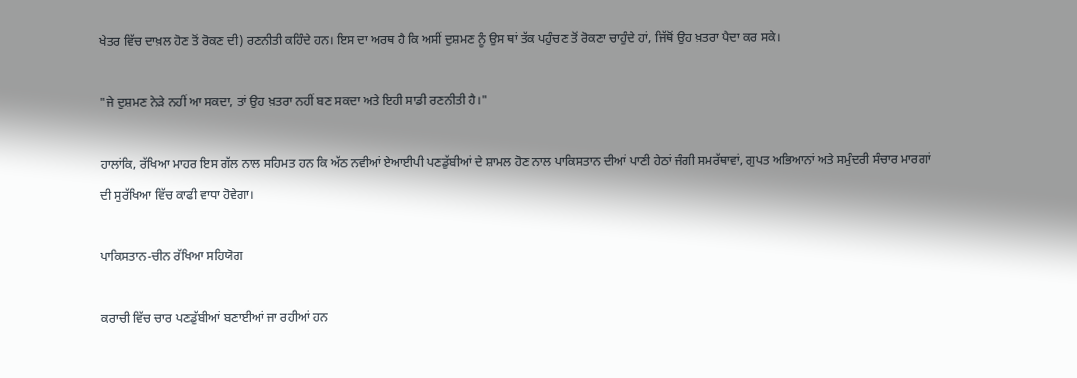ਖੇਤਰ ਵਿੱਚ ਦਾਖ਼ਲ ਹੋਣ ਤੋਂ ਰੋਕਣ ਦੀ) ਰਣਨੀਤੀ ਕਹਿੰਦੇ ਹਨ। ਇਸ ਦਾ ਅਰਥ ਹੈ ਕਿ ਅਸੀਂ ਦੁਸ਼ਮਣ ਨੂੰ ਉਸ ਥਾਂ ਤੱਕ ਪਹੁੰਚਣ ਤੋਂ ਰੋਕਣਾ ਚਾਹੁੰਦੇ ਹਾਂ, ਜਿੱਥੋਂ ਉਹ ਖ਼ਤਰਾ ਪੈਦਾ ਕਰ ਸਕੇ।

"ਜੇ ਦੁਸ਼ਮਣ ਨੇੜੇ ਨਹੀਂ ਆ ਸਕਦਾ, ਤਾਂ ਉਹ ਖ਼ਤਰਾ ਨਹੀਂ ਬਣ ਸਕਦਾ ਅਤੇ ਇਹੀ ਸਾਡੀ ਰਣਨੀਤੀ ਹੈ।"

ਹਾਲਾਂਕਿ, ਰੱਖਿਆ ਮਾਹਰ ਇਸ ਗੱਲ ਨਾਲ ਸਹਿਮਤ ਹਨ ਕਿ ਅੱਠ ਨਵੀਆਂ ਏਆਈਪੀ ਪਣਡੁੱਬੀਆਂ ਦੇ ਸ਼ਾਮਲ ਹੋਣ ਨਾਲ ਪਾਕਿਸਤਾਨ ਦੀਆਂ ਪਾਣੀ ਹੇਠਾਂ ਜੰਗੀ ਸਮਰੱਥਾਵਾਂ, ਗੁਪਤ ਅਭਿਆਨਾਂ ਅਤੇ ਸਮੁੰਦਰੀ ਸੰਚਾਰ ਮਾਰਗਾਂ ਦੀ ਸੁਰੱਖਿਆ ਵਿੱਚ ਕਾਫੀ ਵਾਧਾ ਹੋਵੇਗਾ।

ਪਾਕਿਸਤਾਨ-ਚੀਨ ਰੱਖਿਆ ਸਹਿਯੋਗ

ਕਰਾਚੀ ਵਿੱਚ ਚਾਰ ਪਣਡੁੱਬੀਆਂ ਬਣਾਈਆਂ ਜਾ ਰਹੀਆਂ ਹਨ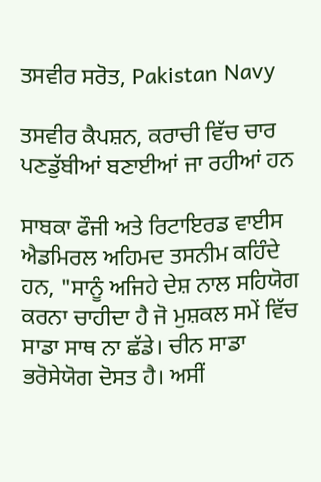ਤਸਵੀਰ ਸਰੋਤ, Pakistan Navy

ਤਸਵੀਰ ਕੈਪਸ਼ਨ, ਕਰਾਚੀ ਵਿੱਚ ਚਾਰ ਪਣਡੁੱਬੀਆਂ ਬਣਾਈਆਂ ਜਾ ਰਹੀਆਂ ਹਨ

ਸਾਬਕਾ ਫੌਜੀ ਅਤੇ ਰਿਟਾਇਰਡ ਵਾਈਸ ਐਡਮਿਰਲ ਅਹਿਮਦ ਤਸਨੀਮ ਕਹਿੰਦੇ ਹਨ, "ਸਾਨੂੰ ਅਜਿਹੇ ਦੇਸ਼ ਨਾਲ ਸਹਿਯੋਗ ਕਰਨਾ ਚਾਹੀਦਾ ਹੈ ਜੋ ਮੁਸ਼ਕਲ ਸਮੇਂ ਵਿੱਚ ਸਾਡਾ ਸਾਥ ਨਾ ਛੱਡੇ। ਚੀਨ ਸਾਡਾ ਭਰੋਸੇਯੋਗ ਦੋਸਤ ਹੈ। ਅਸੀਂ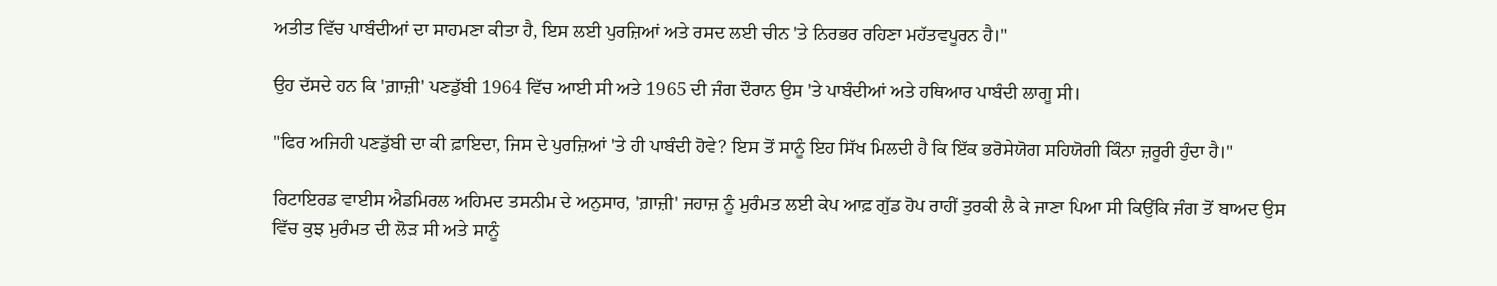ਅਤੀਤ ਵਿੱਚ ਪਾਬੰਦੀਆਂ ਦਾ ਸਾਹਮਣਾ ਕੀਤਾ ਹੈ, ਇਸ ਲਈ ਪੁਰਜ਼ਿਆਂ ਅਤੇ ਰਸਦ ਲਈ ਚੀਨ 'ਤੇ ਨਿਰਭਰ ਰਹਿਣਾ ਮਹੱਤਵਪੂਰਨ ਹੈ।"

ਉਹ ਦੱਸਦੇ ਹਨ ਕਿ 'ਗ਼ਾਜ਼ੀ' ਪਣਡੁੱਬੀ 1964 ਵਿੱਚ ਆਈ ਸੀ ਅਤੇ 1965 ਦੀ ਜੰਗ ਦੌਰਾਨ ਉਸ 'ਤੇ ਪਾਬੰਦੀਆਂ ਅਤੇ ਹਥਿਆਰ ਪਾਬੰਦੀ ਲਾਗੂ ਸੀ।

"ਫਿਰ ਅਜਿਹੀ ਪਣਡੁੱਬੀ ਦਾ ਕੀ ਫ਼ਾਇਦਾ, ਜਿਸ ਦੇ ਪੁਰਜ਼ਿਆਂ 'ਤੇ ਹੀ ਪਾਬੰਦੀ ਹੋਵੇ? ਇਸ ਤੋਂ ਸਾਨੂੰ ਇਹ ਸਿੱਖ ਮਿਲਦੀ ਹੈ ਕਿ ਇੱਕ ਭਰੋਸੇਯੋਗ ਸਹਿਯੋਗੀ ਕਿੰਨਾ ਜ਼ਰੂਰੀ ਹੁੰਦਾ ਹੈ।"

ਰਿਟਾਇਰਡ ਵਾਈਸ ਐਡਮਿਰਲ ਅਹਿਮਦ ਤਸਨੀਮ ਦੇ ਅਨੁਸਾਰ, 'ਗ਼ਾਜ਼ੀ' ਜਹਾਜ਼ ਨੂੰ ਮੁਰੰਮਤ ਲਈ ਕੇਪ ਆਫ਼ ਗੁੱਡ ਹੋਪ ਰਾਹੀਂ ਤੁਰਕੀ ਲੈ ਕੇ ਜਾਣਾ ਪਿਆ ਸੀ ਕਿਉਂਕਿ ਜੰਗ ਤੋਂ ਬਾਅਦ ਉਸ ਵਿੱਚ ਕੁਝ ਮੁਰੰਮਤ ਦੀ ਲੋੜ ਸੀ ਅਤੇ ਸਾਨੂੰ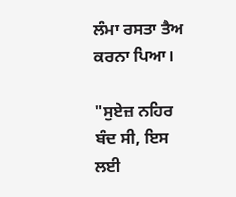ਲੰਮਾ ਰਸਤਾ ਤੈਅ ਕਰਨਾ ਪਿਆ।

"ਸੁਏਜ਼ ਨਹਿਰ ਬੰਦ ਸੀ, ਇਸ ਲਈ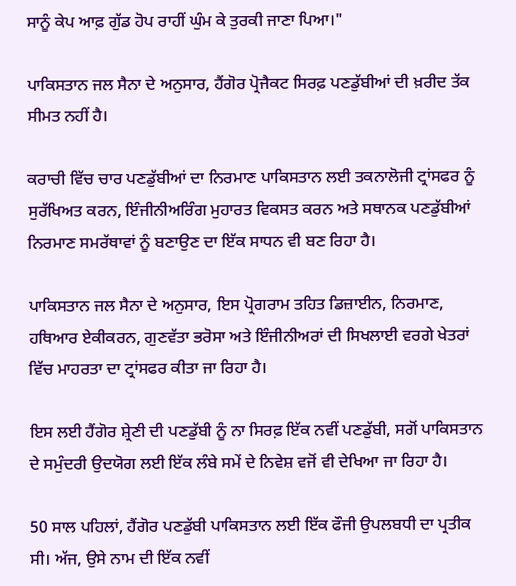ਸਾਨੂੰ ਕੇਪ ਆਫ਼ ਗੁੱਡ ਹੋਪ ਰਾਹੀਂ ਘੁੰਮ ਕੇ ਤੁਰਕੀ ਜਾਣਾ ਪਿਆ।"

ਪਾਕਿਸਤਾਨ ਜਲ ਸੈਨਾ ਦੇ ਅਨੁਸਾਰ, ਹੈਂਗੋਰ ਪ੍ਰੋਜੈਕਟ ਸਿਰਫ਼ ਪਣਡੁੱਬੀਆਂ ਦੀ ਖ਼ਰੀਦ ਤੱਕ ਸੀਮਤ ਨਹੀਂ ਹੈ।

ਕਰਾਚੀ ਵਿੱਚ ਚਾਰ ਪਣਡੁੱਬੀਆਂ ਦਾ ਨਿਰਮਾਣ ਪਾਕਿਸਤਾਨ ਲਈ ਤਕਨਾਲੋਜੀ ਟ੍ਰਾਂਸਫਰ ਨੂੰ ਸੁਰੱਖਿਅਤ ਕਰਨ, ਇੰਜੀਨੀਅਰਿੰਗ ਮੁਹਾਰਤ ਵਿਕਸਤ ਕਰਨ ਅਤੇ ਸਥਾਨਕ ਪਣਡੁੱਬੀਆਂ ਨਿਰਮਾਣ ਸਮਰੱਥਾਵਾਂ ਨੂੰ ਬਣਾਉਣ ਦਾ ਇੱਕ ਸਾਧਨ ਵੀ ਬਣ ਰਿਹਾ ਹੈ।

ਪਾਕਿਸਤਾਨ ਜਲ ਸੈਨਾ ਦੇ ਅਨੁਸਾਰ, ਇਸ ਪ੍ਰੋਗਰਾਮ ਤਹਿਤ ਡਿਜ਼ਾਈਨ, ਨਿਰਮਾਣ, ਹਥਿਆਰ ਏਕੀਕਰਨ, ਗੁਣਵੱਤਾ ਭਰੋਸਾ ਅਤੇ ਇੰਜੀਨੀਅਰਾਂ ਦੀ ਸਿਖਲਾਈ ਵਰਗੇ ਖੇਤਰਾਂ ਵਿੱਚ ਮਾਹਰਤਾ ਦਾ ਟ੍ਰਾਂਸਫਰ ਕੀਤਾ ਜਾ ਰਿਹਾ ਹੈ।

ਇਸ ਲਈ ਹੈਂਗੋਰ ਸ਼੍ਰੇਣੀ ਦੀ ਪਣਡੁੱਬੀ ਨੂੰ ਨਾ ਸਿਰਫ਼ ਇੱਕ ਨਵੀਂ ਪਣਡੁੱਬੀ, ਸਗੋਂ ਪਾਕਿਸਤਾਨ ਦੇ ਸਮੁੰਦਰੀ ਉਦਯੋਗ ਲਈ ਇੱਕ ਲੰਬੇ ਸਮੇਂ ਦੇ ਨਿਵੇਸ਼ ਵਜੋਂ ਵੀ ਦੇਖਿਆ ਜਾ ਰਿਹਾ ਹੈ।

50 ਸਾਲ ਪਹਿਲਾਂ, ਹੈਂਗੋਰ ਪਣਡੁੱਬੀ ਪਾਕਿਸਤਾਨ ਲਈ ਇੱਕ ਫੌਜੀ ਉਪਲਬਧੀ ਦਾ ਪ੍ਰਤੀਕ ਸੀ। ਅੱਜ, ਉਸੇ ਨਾਮ ਦੀ ਇੱਕ ਨਵੀਂ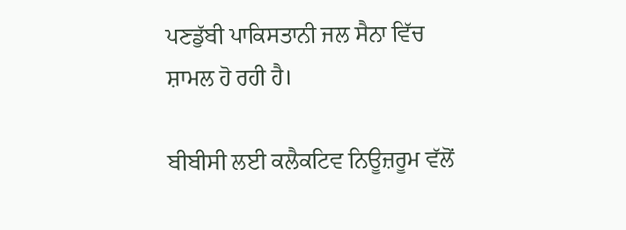ਪਣਡੁੱਬੀ ਪਾਕਿਸਤਾਨੀ ਜਲ ਸੈਨਾ ਵਿੱਚ ਸ਼ਾਮਲ ਹੋ ਰਹੀ ਹੈ।

ਬੀਬੀਸੀ ਲਈ ਕਲੈਕਟਿਵ ਨਿਊਜ਼ਰੂਮ ਵੱਲੋਂ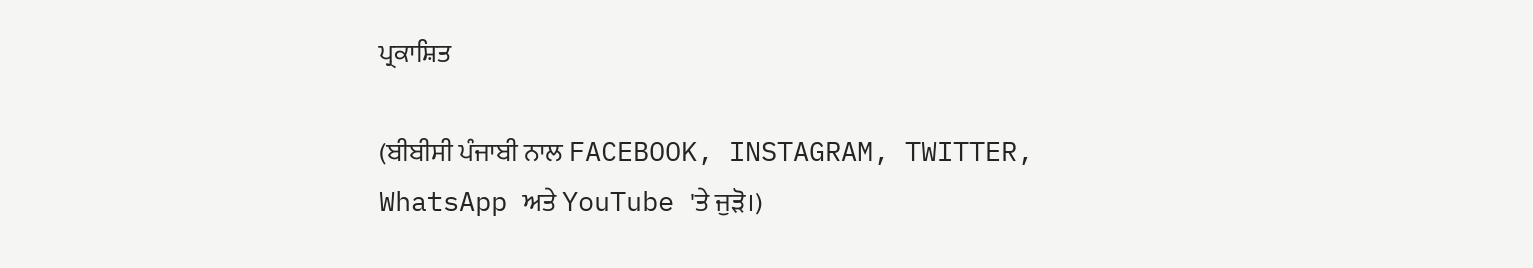ਪ੍ਰਕਾਸ਼ਿਤ

(ਬੀਬੀਸੀ ਪੰਜਾਬੀ ਨਾਲ FACEBOOK, INSTAGRAM, TWITTER, WhatsApp ਅਤੇ YouTube 'ਤੇ ਜੁੜੋ।)